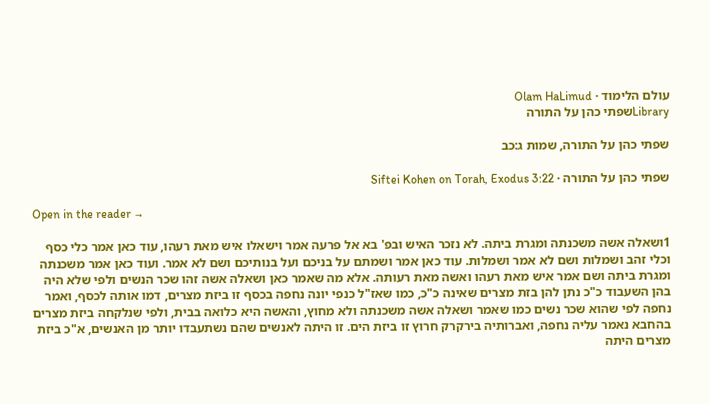עולם הלימוד · Olam HaLimud
Libraryשפתי כהן על התורה

שפתי כהן על התורה, שמות ג:כב

שפתי כהן על התורה · Siftei Kohen on Torah, Exodus 3:22

Open in the reader →

1ושאלה אשה משכנתה ומגרת ביתה. לא נזכר האיש ובפ' בא אל פרעה אמר וישאלו איש מאת רעהו, עוד כאן אמר כלי כסף וכלי זהב ושמלות ושם לא אמר ושמלות. עוד כאן אמר ושמתם על בניכם ועל בנותיכם ושם לא אמר. ועוד כאן אמר משכנתה ומגרת ביתה ושם אמר איש מאת רעהו ואשה מאת רעותה. אלא מה שאמר כאן ושאלה אשה זהו שכר הנשים ולפי שלא היה בהן השעבוד כ"כ נתן להן בזת מצרים שאינה כ"כ, כמו שאז"ל כנפי יונה נחפה בכסף זו ביזת מצרים, דמו אותה לכסף, ואמר נחפה לפי שהוא שכר נשים כמו שאמר ושאלה אשה משכנתה ולא מחוץ, והאשה היא כלואה בבית, ולפי שנלקחה ביזת מצרים בהחבא נאמר עליה נחפה, ואברותיה בירקרק חרוץ זו ביזת הים. זו היתה לאנשים שהם נשתעבדו יותר מן האנשים, א"כ ביזת מצרים היתה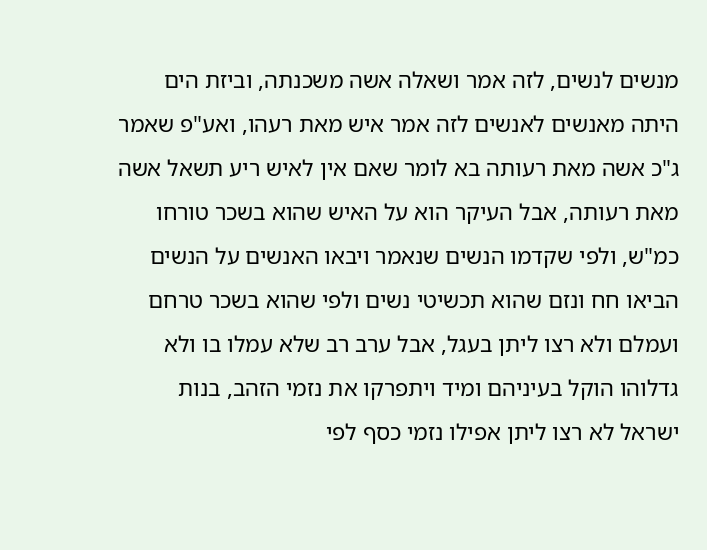מנשים לנשים, לזה אמר ושאלה אשה משכנתה, וביזת הים היתה מאנשים לאנשים לזה אמר איש מאת רעהו, ואע"פ שאמר ג"כ אשה מאת רעותה בא לומר שאם אין לאיש ריע תשאל אשה מאת רעותה, אבל העיקר הוא על האיש שהוא בשכר טורחו כמ"ש, ולפי שקדמו הנשים שנאמר ויבאו האנשים על הנשים הביאו חח ונזם שהוא תכשיטי נשים ולפי שהוא בשכר טרחם ועמלם ולא רצו ליתן בעגל, אבל ערב רב שלא עמלו בו ולא גדלוהו הוקל בעיניהם ומיד ויתפרקו את נזמי הזהב, בנות ישראל לא רצו ליתן אפילו נזמי כסף לפי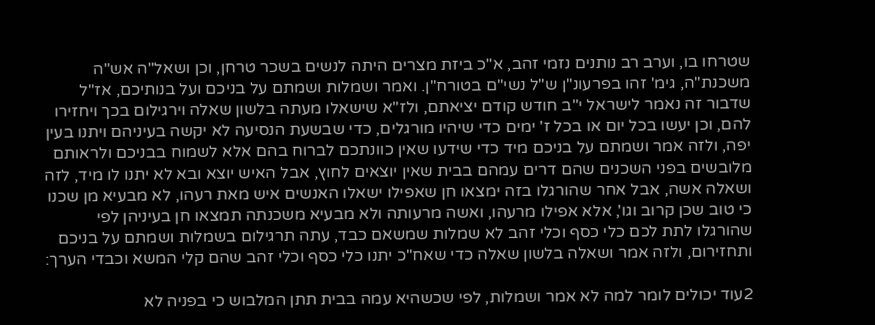שטרחו בו, וערב רב נותנים נזמי זהב, א"כ ביזת מצרים היתה לנשים בשכר טרחן, וכן ושאל"ה אש"ה משכנת"ה, גימ' זהו בפרעונ"ן ש"ל נשי"ם בטורח"ן. ואמר ושמלות ושמתם על בניכם ועל בנותיכם, אז"ל שדבור זה נאמר לישראל י"ב חודש קודם יציאתם, ולז"א שישאלו מעתה בלשון שאלה וירגילום בכך ויחזירו להם, וכן יעשו בכל יום או בכל ז' ימים כדי שיהיו מורגלים, כדי שבשעת הנסיעה לא יקשה בעיניהם ויתנו בעין יפה, ולזה אמר ושמתם על בניכם מיד כדי שידעו שאין כוונתכם לברוח בהם אלא לשמוח בבניכם ולראותם מלובשים בפני השכנים שהם דרים עמהם בבית שאין יוצאים לחוץ, אבל האיש יוצא ובא לא יתנו לו מיד, לזה ושאלה אשה, אבל אחר שהורגלו בזה ימצאו חן שאפילו ישאלו האנשים איש מאת רעהו, לא מבעיא מן שכנו כי טוב שכן קרוב וגו', אלא אפילו מרעהו, ואשה מרעותה ולא מבעיא משכנתה תמצאו חן בעיניהן לפי שהורגלו לתת לכם כלי כסף וכלי זהב לא שמלות שמשאם כבד, עתה תרגילום בשמלות ושמתם על בניכם ותחזירום, ולזה אמר ושאלה בלשון שאלה כדי שאח"כ יתנו כלי כסף וכלי זהב שהם קלי המשא וכבדי הערך:

2עוד יכולים לומר למה לא אמר ושמלות, לפי שכשהיא עמה בבית תתן המלבוש כי בפניה לא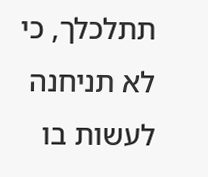תתלכלך, כי לא תניחנה לעשות בו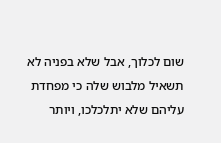שום לכלוך, אבל שלא בפניה לא תשאיל מלבוש שלה כי מפחדת עליהם שלא יתלכלכו, ויותר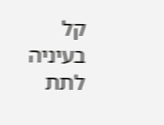קל בעיניה לתת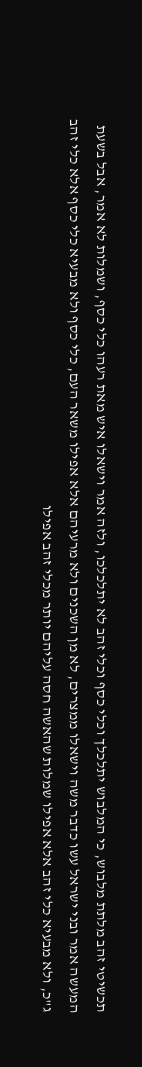תכשיטי זהב מלתת מלבוש, כי המלבוש יתלכלך וכלי כסף וכלי זהב לא יתלכלכו, ולזה אמר וישאלו איש מאת רעהו כלי כסף, ושמלות לא אמר, אבל בשעת המעשה אמר ובני ישראל עשו כדבר משה וישאלו ממצרים, לא מן השכנים ולא מרעיהם אלא אפילו משאר העם, כלי כסף ולא מבעיא כלי כסף אלא כלי זהב ג"כ, ולא מבעיא כלי זהב אלא אפילו שמלות שהאשה חסה עליהם יותר מכלי זהב אפילו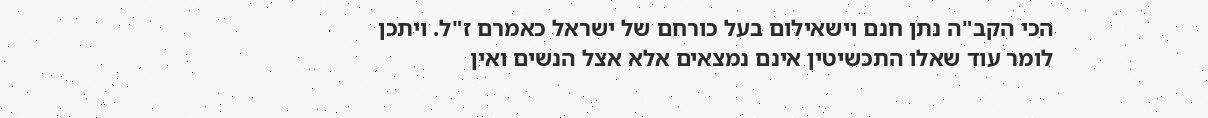הכי הקב"ה נתן חנם וישאילום בעל כורחם של ישראל כאמרם ז"ל. ויתכן לומר עוד שאלו התכשיטין אינם נמצאים אלא אצל הנשים ואין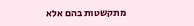מתקשטות בהם אלא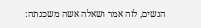הנשים, לזה אמר ושאלה אשה משכנתה: